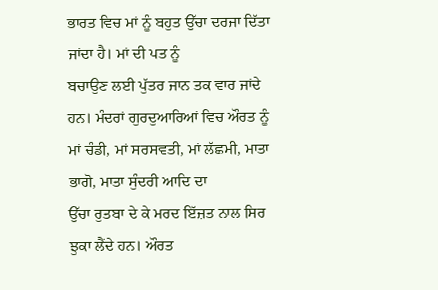ਭਾਰਤ ਵਿਚ ਮਾਂ ਨੂੰ ਬਹੁਤ ਉੱਚਾ ਦਰਜਾ ਦਿੱਤਾ ਜਾਂਦਾ ਹੈ। ਮਾਂ ਦੀ ਪਤ ਨੂੰ
ਬਚਾਉਣ ਲਈ ਪੁੱਤਰ ਜਾਨ ਤਕ ਵਾਰ ਜਾਂਦੇ ਹਨ। ਮੰਦਰਾਂ ਗੁਰਦੁਆਰਿਆਂ ਵਿਚ ਔਰਤ ਨੂੰ
ਮਾਂ ਚੰਡੀ, ਮਾਂ ਸਰਸਵਤੀ, ਮਾਂ ਲੱਛਮੀ, ਮਾਤਾ ਭਾਗੋ, ਮਾਤਾ ਸੁੰਦਰੀ ਆਦਿ ਦਾ
ਉੱਚਾ ਰੁਤਬਾ ਦੇ ਕੇ ਮਰਦ ਇੱਜ਼ਤ ਨਾਲ ਸਿਰ ਝੁਕਾ ਲੈਂਦੇ ਹਨ। ਔਰਤ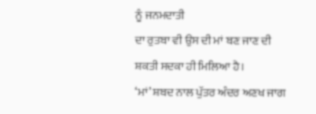ਨੂੰ ਜਨਮਦਾਤੀ
ਦਾ ਰੁਤਬਾ ਵੀ ਉਸ ਦੀ ਮਾਂ ਬਣ ਜਾਣ ਦੀ ਸ਼ਕਤੀ ਸਦਕਾ ਹੀ ਮਿਲਿਆ ਹੈ।
‘ਮਾਂ’ ਸ਼ਬਦ ਨਾਲ ਪੁੱਤਰ ਅੰਦਰ ਅਣਖ ਜਾਗ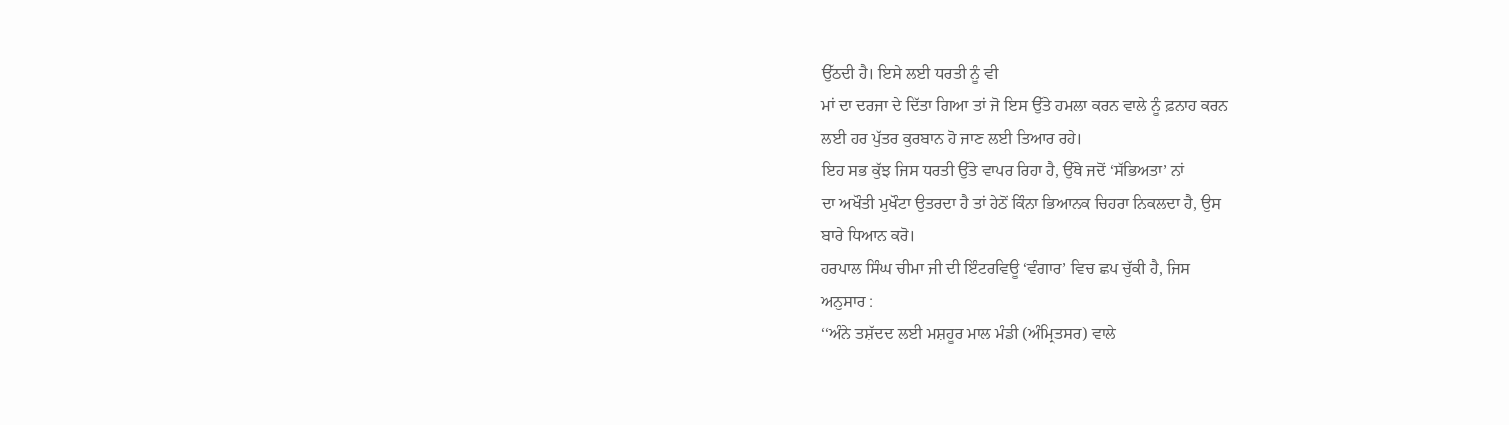ਉੱਠਦੀ ਹੈ। ਇਸੇ ਲਈ ਧਰਤੀ ਨੂੰ ਵੀ
ਮਾਂ ਦਾ ਦਰਜਾ ਦੇ ਦਿੱਤਾ ਗਿਆ ਤਾਂ ਜੋ ਇਸ ਉੱਤੇ ਹਮਲਾ ਕਰਨ ਵਾਲੇ ਨੂੰ ਫ਼ਨਾਹ ਕਰਨ
ਲਈ ਹਰ ਪੁੱਤਰ ਕੁਰਬਾਨ ਹੋ ਜਾਣ ਲਈ ਤਿਆਰ ਰਹੇ।
ਇਹ ਸਭ ਕੁੱਝ ਜਿਸ ਧਰਤੀ ਉੱਤੇ ਵਾਪਰ ਰਿਹਾ ਹੈ, ਉੱਥੇ ਜਦੋਂ ‘ਸੱਭਿਅਤਾ’ ਨਾਂ
ਦਾ ਅਖੌਤੀ ਮੁਖੌਟਾ ਉਤਰਦਾ ਹੈ ਤਾਂ ਹੇਠੋਂ ਕਿੰਨਾ ਭਿਆਨਕ ਚਿਹਰਾ ਨਿਕਲਦਾ ਹੈ, ਉਸ
ਬਾਰੇ ਧਿਆਨ ਕਰੋ।
ਹਰਪਾਲ ਸਿੰਘ ਚੀਮਾ ਜੀ ਦੀ ਇੰਟਰਵਿਊ ‘ਵੰਗਾਰ’ ਵਿਚ ਛਪ ਚੁੱਕੀ ਹੈ, ਜਿਸ
ਅਨੁਸਾਰ :
‘‘ਅੰਨੇ ਤਸ਼ੱਦਦ ਲਈ ਮਸ਼ਹੂਰ ਮਾਲ ਮੰਡੀ (ਅੰਮ੍ਰਿਤਸਰ) ਵਾਲੇ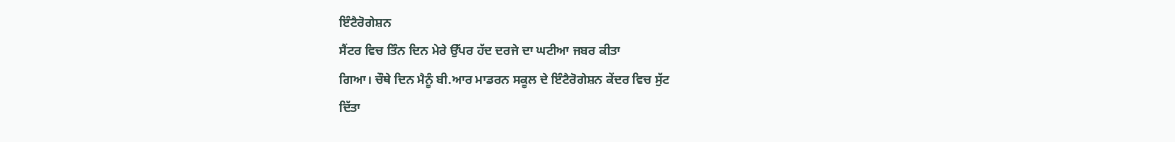ਇੰਟੈਰੋਗੇਸ਼ਨ
ਸੈਂਟਰ ਵਿਚ ਤਿੰਨ ਦਿਨ ਮੇਰੇ ਉੱਪਰ ਹੱਦ ਦਰਜੇ ਦਾ ਘਟੀਆ ਜਬਰ ਕੀਤਾ
ਗਿਆ। ਚੌਥੇ ਦਿਨ ਮੈਨੂੰ ਬੀ.ਆਰ ਮਾਡਰਨ ਸਕੂਲ ਦੇ ਇੰਟੈਰੋਗੇਸ਼ਨ ਕੇਂਦਰ ਵਿਚ ਸੁੱਟ
ਦਿੱਤਾ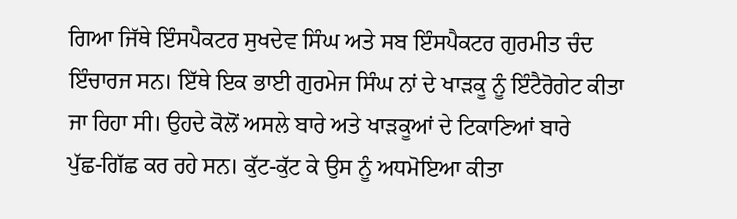ਗਿਆ ਜਿੱਥੇ ਇੰਸਪੈਕਟਰ ਸੁਖਦੇਵ ਸਿੰਘ ਅਤੇ ਸਬ ਇੰਸਪੈਕਟਰ ਗੁਰਮੀਤ ਚੰਦ
ਇੰਚਾਰਜ ਸਨ। ਇੱਥੇ ਇਕ ਭਾਈ ਗੁਰਮੇਜ ਸਿੰਘ ਨਾਂ ਦੇ ਖਾੜਕੂ ਨੂੰ ਇੰਟੈਰੋਗੇਟ ਕੀਤਾ
ਜਾ ਰਿਹਾ ਸੀ। ਉਹਦੇ ਕੋਲੋਂ ਅਸਲੇ ਬਾਰੇ ਅਤੇ ਖਾੜਕੂਆਂ ਦੇ ਟਿਕਾਣਿਆਂ ਬਾਰੇ
ਪੁੱਛ-ਗਿੱਛ ਕਰ ਰਹੇ ਸਨ। ਕੁੱਟ-ਕੁੱਟ ਕੇ ਉਸ ਨੂੰ ਅਧਮੋਇਆ ਕੀਤਾ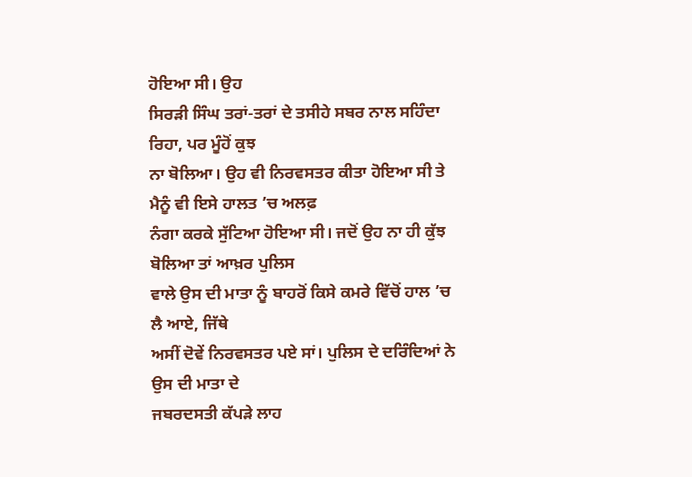ਹੋਇਆ ਸੀ। ਉਹ
ਸਿਰੜੀ ਸਿੰਘ ਤਰਾਂ-ਤਰਾਂ ਦੇ ਤਸੀਹੇ ਸਬਰ ਨਾਲ ਸਹਿੰਦਾ ਰਿਹਾ, ਪਰ ਮੂੰਹੋਂ ਕੁਝ
ਨਾ ਬੋਲਿਆ। ਉਹ ਵੀ ਨਿਰਵਸਤਰ ਕੀਤਾ ਹੋਇਆ ਸੀ ਤੇ ਮੈਨੂੰ ਵੀ ਇਸੇ ਹਾਲਤ ’ਚ ਅਲਫ਼
ਨੰਗਾ ਕਰਕੇ ਸੁੱਟਿਆ ਹੋਇਆ ਸੀ। ਜਦੋਂ ਉਹ ਨਾ ਹੀ ਕੁੱਝ ਬੋਲਿਆ ਤਾਂ ਆਖ਼ਰ ਪੁਲਿਸ
ਵਾਲੇ ਉਸ ਦੀ ਮਾਤਾ ਨੂੰ ਬਾਹਰੋਂ ਕਿਸੇ ਕਮਰੇ ਵਿੱਚੋਂ ਹਾਲ ’ਚ ਲੈ ਆਏ, ਜਿੱਥੇ
ਅਸੀਂ ਦੋਵੇਂ ਨਿਰਵਸਤਰ ਪਏ ਸਾਂ। ਪੁਲਿਸ ਦੇ ਦਰਿੰਦਿਆਂ ਨੇ ਉਸ ਦੀ ਮਾਤਾ ਦੇ
ਜਬਰਦਸਤੀ ਕੱਪੜੇ ਲਾਹ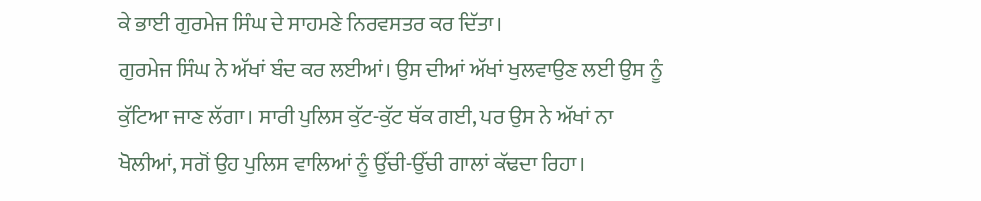ਕੇ ਭਾਈ ਗੁਰਮੇਜ ਸਿੰਘ ਦੇ ਸਾਹਮਣੇ ਨਿਰਵਸਤਰ ਕਰ ਦਿੱਤਾ।
ਗੁਰਮੇਜ ਸਿੰਘ ਨੇ ਅੱਖਾਂ ਬੰਦ ਕਰ ਲਈਆਂ। ਉਸ ਦੀਆਂ ਅੱਖਾਂ ਖੁਲਵਾਉਣ ਲਈ ਉਸ ਨੂੰ
ਕੁੱਟਿਆ ਜਾਣ ਲੱਗਾ। ਸਾਰੀ ਪੁਲਿਸ ਕੁੱਟ-ਕੁੱਟ ਥੱਕ ਗਈ, ਪਰ ਉਸ ਨੇ ਅੱਖਾਂ ਨਾ
ਖੋਲੀਆਂ, ਸਗੋਂ ਉਹ ਪੁਲਿਸ ਵਾਲਿਆਂ ਨੂੰ ਉੱਚੀ-ਉੱਚੀ ਗਾਲਾਂ ਕੱਢਦਾ ਰਿਹਾ।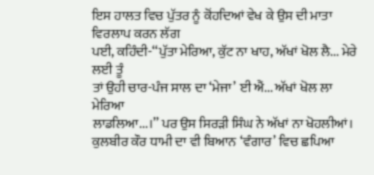ਇਸ ਹਾਲਤ ਵਿਚ ਪੁੱਤਰ ਨੂੰ ਕੋਂਹਦਿਆਂ ਵੇਖ ਕੇ ਉਸ ਦੀ ਮਾਤਾ ਵਿਰਲਾਪ ਕਰਨ ਲੱਗ
ਪਈ, ਕਹਿੰਦੀ-‘‘ਪੁੱਤਾ ਮੇਰਿਆ, ਕੁੱਟ ਨਾ ਖਾਹ, ਅੱਖਾਂ ਖੋਲ ਲੈ... ਮੇਰੇ ਲਈ ਤੂੰ
ਤਾਂ ਉਹੀ ਚਾਰ-ਪੰਜ ਸਾਲ ਦਾ ‘ਮੇਜਾ’ ਈ ਐਂ... ਅੱਖਾਂ ਖੋਲ ਲਾ ਮੇਰਿਆ
ਲਾਡਲਿਆ...।’’ ਪਰ ਉਸ ਸਿਰੜੀ ਸਿੰਘ ਨੇ ਅੱਖਾਂ ਨਾ ਖੋਹਲੀਆਂ।
ਕੁਲਬੀਰ ਕੌਰ ਧਾਮੀ ਦਾ ਵੀ ਬਿਆਨ ‘ਵੰਗਾਰ’ ਵਿਚ ਛਪਿਆ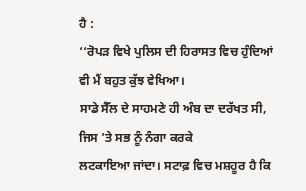ਹੈ :
‘‘ਰੋਪੜ ਵਿਖੇ ਪੁਲਿਸ ਦੀ ਹਿਰਾਸਤ ਵਿਚ ਹੁੰਦਿਆਂ ਵੀ ਮੈਂ ਬਹੁਤ ਕੁੱਝ ਵੇਖਿਆ।
ਸਾਡੇ ਸੈੱਲ ਦੇ ਸਾਹਮਣੇ ਹੀ ਅੰਬ ਦਾ ਦਰੱਖਤ ਸੀ, ਜਿਸ ’ਤੇ ਸਭ ਨੂੰ ਨੰਗਾ ਕਰਕੇ
ਲਟਕਾਇਆ ਜਾਂਦਾ। ਸਟਾਫ਼ ਵਿਚ ਮਸ਼ਹੂਰ ਹੈ ਕਿ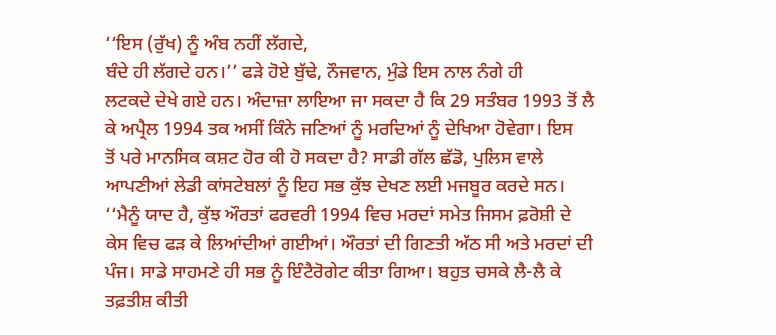‘‘ਇਸ (ਰੁੱਖ) ਨੂੰ ਅੰਬ ਨਹੀਂ ਲੱਗਦੇ,
ਬੰਦੇ ਹੀ ਲੱਗਦੇ ਹਨ।’’ ਫੜੇ ਹੋਏ ਬੁੱਢੇ, ਨੌਜਵਾਨ, ਮੁੰਡੇ ਇਸ ਨਾਲ ਨੰਗੇ ਹੀ
ਲਟਕਦੇ ਦੇਖੇ ਗਏ ਹਨ। ਅੰਦਾਜ਼ਾ ਲਾਇਆ ਜਾ ਸਕਦਾ ਹੈ ਕਿ 29 ਸਤੰਬਰ 1993 ਤੋਂ ਲੈ
ਕੇ ਅਪ੍ਰੈਲ 1994 ਤਕ ਅਸੀਂ ਕਿੰਨੇ ਜਣਿਆਂ ਨੂੰ ਮਰਦਿਆਂ ਨੂੰ ਦੇਖਿਆ ਹੋਵੇਗਾ। ਇਸ
ਤੋਂ ਪਰੇ ਮਾਨਸਿਕ ਕਸ਼ਟ ਹੋਰ ਕੀ ਹੋ ਸਕਦਾ ਹੈ? ਸਾਡੀ ਗੱਲ ਛੱਡੋ, ਪੁਲਿਸ ਵਾਲੇ
ਆਪਣੀਆਂ ਲੇਡੀ ਕਾਂਸਟੇਬਲਾਂ ਨੂੰ ਇਹ ਸਭ ਕੁੱਝ ਦੇਖਣ ਲਈ ਮਜਬੂਰ ਕਰਦੇ ਸਨ।
‘‘ਮੈਨੂੰ ਯਾਦ ਹੈ, ਕੁੱਝ ਔਰਤਾਂ ਫਰਵਰੀ 1994 ਵਿਚ ਮਰਦਾਂ ਸਮੇਤ ਜਿਸਮ ਫ਼ਰੋਸ਼ੀ ਦੇ
ਕੇਸ ਵਿਚ ਫੜ ਕੇ ਲਿਆਂਦੀਆਂ ਗਈਆਂ। ਔਰਤਾਂ ਦੀ ਗਿਣਤੀ ਅੱਠ ਸੀ ਅਤੇ ਮਰਦਾਂ ਦੀ
ਪੰਜ। ਸਾਡੇ ਸਾਹਮਣੇ ਹੀ ਸਭ ਨੂੰ ਇੰਟੈਰੋਗੇਟ ਕੀਤਾ ਗਿਆ। ਬਹੁਤ ਚਸਕੇ ਲੈ-ਲੈ ਕੇ
ਤਫ਼ਤੀਸ਼ ਕੀਤੀ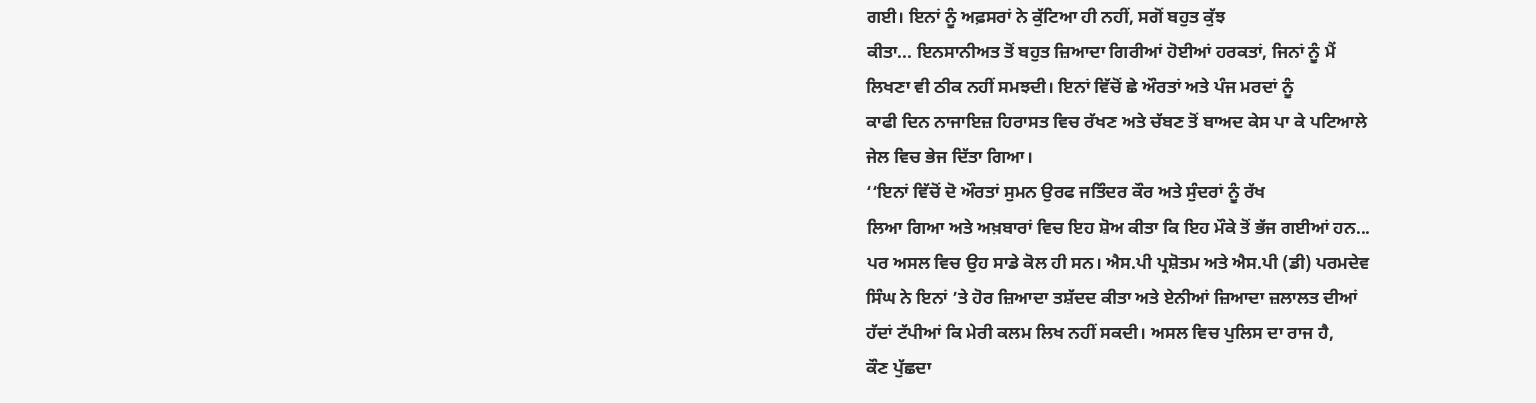ਗਈ। ਇਨਾਂ ਨੂੰ ਅਫ਼ਸਰਾਂ ਨੇ ਕੁੱਟਿਆ ਹੀ ਨਹੀਂ, ਸਗੋਂ ਬਹੁਤ ਕੁੱਝ
ਕੀਤਾ... ਇਨਸਾਨੀਅਤ ਤੋਂ ਬਹੁਤ ਜ਼ਿਆਦਾ ਗਿਰੀਆਂ ਹੋਈਆਂ ਹਰਕਤਾਂ, ਜਿਨਾਂ ਨੂੰ ਮੈਂ
ਲਿਖਣਾ ਵੀ ਠੀਕ ਨਹੀਂ ਸਮਝਦੀ। ਇਨਾਂ ਵਿੱਚੋਂ ਛੇ ਔਰਤਾਂ ਅਤੇ ਪੰਜ ਮਰਦਾਂ ਨੂੰ
ਕਾਫੀ ਦਿਨ ਨਾਜਾਇਜ਼ ਹਿਰਾਸਤ ਵਿਚ ਰੱਖਣ ਅਤੇ ਚੱਬਣ ਤੋਂ ਬਾਅਦ ਕੇਸ ਪਾ ਕੇ ਪਟਿਆਲੇ
ਜੇਲ ਵਿਚ ਭੇਜ ਦਿੱਤਾ ਗਿਆ।
‘‘ਇਨਾਂ ਵਿੱਚੋਂ ਦੋ ਔਰਤਾਂ ਸੁਮਨ ਉਰਫ ਜਤਿੰਦਰ ਕੌਰ ਅਤੇ ਸੁੰਦਰਾਂ ਨੂੰ ਰੱਖ
ਲਿਆ ਗਿਆ ਅਤੇ ਅਖ਼ਬਾਰਾਂ ਵਿਚ ਇਹ ਸ਼ੋਅ ਕੀਤਾ ਕਿ ਇਹ ਮੌਕੇ ਤੋਂ ਭੱਜ ਗਈਆਂ ਹਨ...
ਪਰ ਅਸਲ ਵਿਚ ਉਹ ਸਾਡੇ ਕੋਲ ਹੀ ਸਨ। ਐਸ.ਪੀ ਪ੍ਰਸ਼ੋਤਮ ਅਤੇ ਐਸ.ਪੀ (ਡੀ) ਪਰਮਦੇਵ
ਸਿੰਘ ਨੇ ਇਨਾਂ ’ਤੇ ਹੋਰ ਜ਼ਿਆਦਾ ਤਸ਼ੱਦਦ ਕੀਤਾ ਅਤੇ ਏਨੀਆਂ ਜ਼ਿਆਦਾ ਜ਼ਲਾਲਤ ਦੀਆਂ
ਹੱਦਾਂ ਟੱਪੀਆਂ ਕਿ ਮੇਰੀ ਕਲਮ ਲਿਖ ਨਹੀਂ ਸਕਦੀ। ਅਸਲ ਵਿਚ ਪੁਲਿਸ ਦਾ ਰਾਜ ਹੈ,
ਕੌਣ ਪੁੱਛਦਾ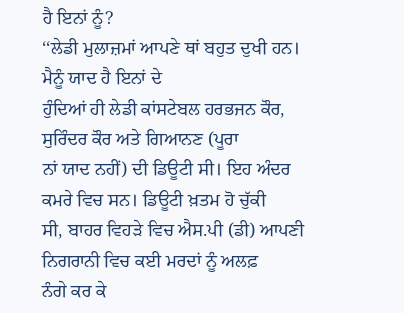ਹੈ ਇਨਾਂ ਨੂੰ?
‘‘ਲੇਡੀ ਮੁਲਾਜ਼ਮਾਂ ਆਪਣੇ ਥਾਂ ਬਹੁਤ ਦੁਖੀ ਹਨ। ਮੈਨੂੰ ਯਾਦ ਹੈ ਇਨਾਂ ਦੇ
ਹੁੰਦਿਆਂ ਹੀ ਲੇਡੀ ਕਾਂਸਟੇਬਲ ਹਰਭਜਨ ਕੌਰ, ਸੁਰਿੰਦਰ ਕੌਰ ਅਤੇ ਗਿਆਨਣ (ਪੂਰਾ
ਨਾਂ ਯਾਦ ਨਹੀਂ) ਦੀ ਡਿਊਟੀ ਸੀ। ਇਹ ਅੰਦਰ ਕਮਰੇ ਵਿਚ ਸਨ। ਡਿਊਟੀ ਖ਼ਤਮ ਹੋ ਚੁੱਕੀ
ਸੀ, ਬਾਹਰ ਵਿਹੜੇ ਵਿਚ ਐਸ.ਪੀ (ਡੀ) ਆਪਣੀ ਨਿਗਰਾਨੀ ਵਿਚ ਕਈ ਮਰਦਾਂ ਨੂੰ ਅਲਫ਼
ਨੰਗੇ ਕਰ ਕੇ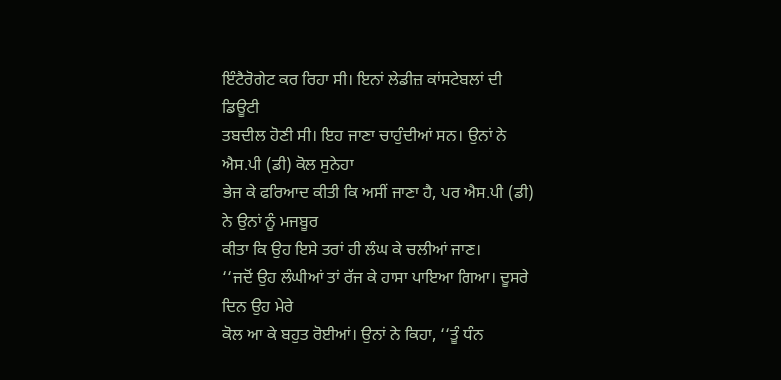ਇੰਟੈਰੋਗੇਟ ਕਰ ਰਿਹਾ ਸੀ। ਇਨਾਂ ਲੇਡੀਜ਼ ਕਾਂਸਟੇਬਲਾਂ ਦੀ ਡਿਊਟੀ
ਤਬਦੀਲ ਹੋਣੀ ਸੀ। ਇਹ ਜਾਣਾ ਚਾਹੁੰਦੀਆਂ ਸਨ। ਉਨਾਂ ਨੇ ਐਸ.ਪੀ (ਡੀ) ਕੋਲ ਸੁਨੇਹਾ
ਭੇਜ ਕੇ ਫਰਿਆਦ ਕੀਤੀ ਕਿ ਅਸੀਂ ਜਾਣਾ ਹੈ, ਪਰ ਐਸ.ਪੀ (ਡੀ) ਨੇ ਉਨਾਂ ਨੂੰ ਮਜਬੂਰ
ਕੀਤਾ ਕਿ ਉਹ ਇਸੇ ਤਰਾਂ ਹੀ ਲੰਘ ਕੇ ਚਲੀਆਂ ਜਾਣ।
‘‘ਜਦੋਂ ਉਹ ਲੰਘੀਆਂ ਤਾਂ ਰੱਜ ਕੇ ਹਾਸਾ ਪਾਇਆ ਗਿਆ। ਦੂਸਰੇ ਦਿਨ ਉਹ ਮੇਰੇ
ਕੋਲ ਆ ਕੇ ਬਹੁਤ ਰੋਈਆਂ। ਉਨਾਂ ਨੇ ਕਿਹਾ, ‘‘ਤੂੰ ਧੰਨ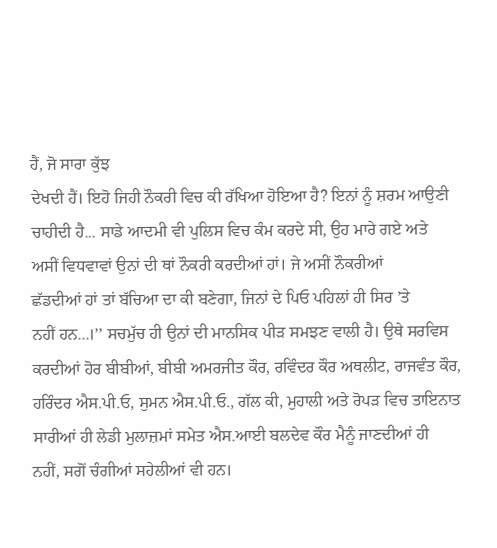ਹੈਂ, ਜੋ ਸਾਰਾ ਕੁੱਝ
ਦੇਖਦੀ ਹੈਂ। ਇਹੋ ਜਿਹੀ ਨੌਕਰੀ ਵਿਚ ਕੀ ਰੱਖਿਆ ਹੋਇਆ ਹੈ? ਇਨਾਂ ਨੂੰ ਸ਼ਰਮ ਆਉਣੀ
ਚਾਹੀਦੀ ਹੈ... ਸਾਡੇ ਆਦਮੀ ਵੀ ਪੁਲਿਸ ਵਿਚ ਕੰਮ ਕਰਦੇ ਸੀ, ਉਹ ਮਾਰੇ ਗਏ ਅਤੇ
ਅਸੀਂ ਵਿਧਵਾਵਾਂ ਉਨਾਂ ਦੀ ਥਾਂ ਨੌਕਰੀ ਕਰਦੀਆਂ ਹਾਂ। ਜੇ ਅਸੀਂ ਨੌਕਰੀਆਂ
ਛੱਡਦੀਆਂ ਹਾਂ ਤਾਂ ਬੱਚਿਆ ਦਾ ਕੀ ਬਣੇਗਾ, ਜਿਨਾਂ ਦੇ ਪਿਓ ਪਹਿਲਾਂ ਹੀ ਸਿਰ ’ਤੇ
ਨਹੀਂ ਹਨ...।’’ ਸਚਮੁੱਚ ਹੀ ਉਨਾਂ ਦੀ ਮਾਨਸਿਕ ਪੀੜ ਸਮਝਣ ਵਾਲੀ ਹੈ। ਉਥੇ ਸਰਵਿਸ
ਕਰਦੀਆਂ ਹੋਰ ਬੀਬੀਆਂ, ਬੀਬੀ ਅਮਰਜੀਤ ਕੌਰ, ਰਵਿੰਦਰ ਕੌਰ ਅਥਲੀਟ, ਰਾਜਵੰਤ ਕੌਰ,
ਹਰਿੰਦਰ ਐਸ.ਪੀ.ਓ, ਸੁਮਨ ਐਸ.ਪੀ.ਓ., ਗੱਲ ਕੀ, ਮੁਹਾਲੀ ਅਤੇ ਰੋਪੜ ਵਿਚ ਤਾਇਨਾਤ
ਸਾਰੀਆਂ ਹੀ ਲੇਡੀ ਮੁਲਾਜ਼ਮਾਂ ਸਮੇਤ ਐਸ.ਆਈ ਬਲਦੇਵ ਕੌਰ ਮੈਨੂੰ ਜਾਣਦੀਆਂ ਹੀ
ਨਹੀਂ, ਸਗੋਂ ਚੰਗੀਆਂ ਸਹੇਲੀਆਂ ਵੀ ਹਨ।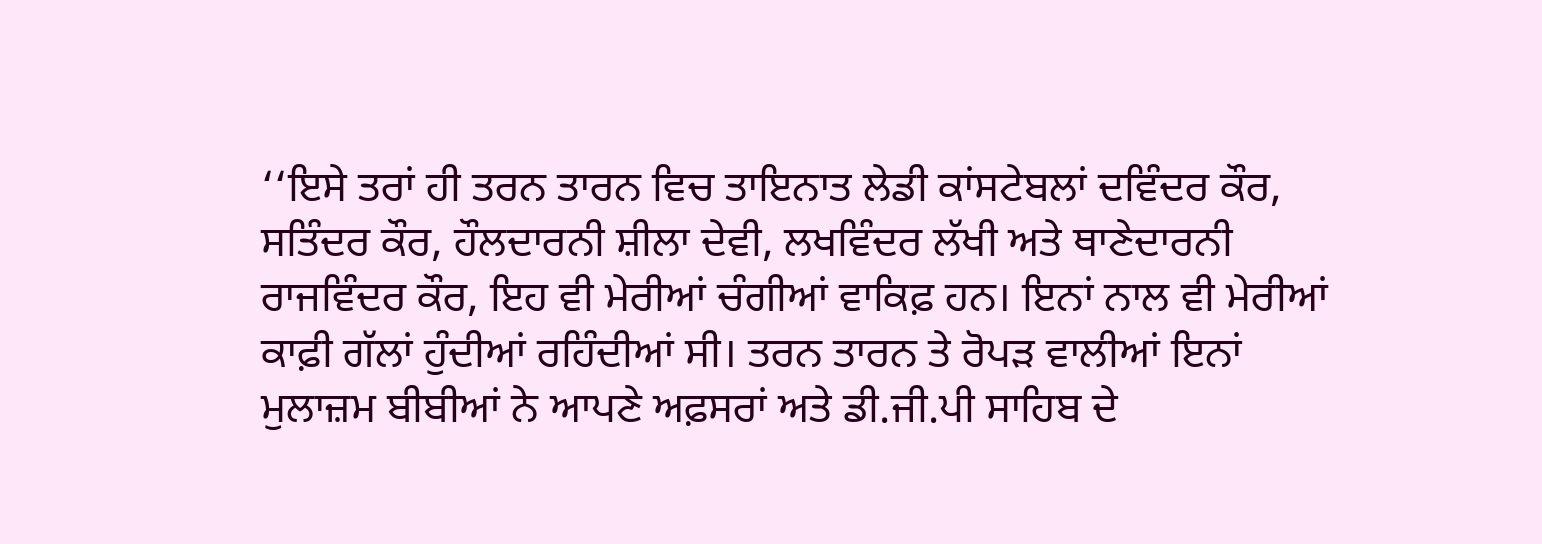‘‘ਇਸੇ ਤਰਾਂ ਹੀ ਤਰਨ ਤਾਰਨ ਵਿਚ ਤਾਇਨਾਤ ਲੇਡੀ ਕਾਂਸਟੇਬਲਾਂ ਦਵਿੰਦਰ ਕੌਰ,
ਸਤਿੰਦਰ ਕੌਰ, ਹੌਲਦਾਰਨੀ ਸ਼ੀਲਾ ਦੇਵੀ, ਲਖਵਿੰਦਰ ਲੱਖੀ ਅਤੇ ਥਾਣੇਦਾਰਨੀ
ਰਾਜਵਿੰਦਰ ਕੌਰ, ਇਹ ਵੀ ਮੇਰੀਆਂ ਚੰਗੀਆਂ ਵਾਕਿਫ਼ ਹਨ। ਇਨਾਂ ਨਾਲ ਵੀ ਮੇਰੀਆਂ
ਕਾਫ਼ੀ ਗੱਲਾਂ ਹੁੰਦੀਆਂ ਰਹਿੰਦੀਆਂ ਸੀ। ਤਰਨ ਤਾਰਨ ਤੇ ਰੋਪੜ ਵਾਲੀਆਂ ਇਨਾਂ
ਮੁਲਾਜ਼ਮ ਬੀਬੀਆਂ ਨੇ ਆਪਣੇ ਅਫ਼ਸਰਾਂ ਅਤੇ ਡੀ.ਜੀ.ਪੀ ਸਾਹਿਬ ਦੇ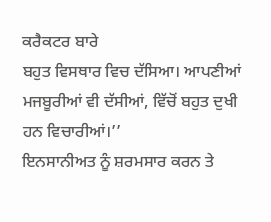ਕਰੈਕਟਰ ਬਾਰੇ
ਬਹੁਤ ਵਿਸਥਾਰ ਵਿਚ ਦੱਸਿਆ। ਆਪਣੀਆਂ ਮਜਬੂਰੀਆਂ ਵੀ ਦੱਸੀਆਂ, ਵਿੱਚੋਂ ਬਹੁਤ ਦੁਖੀ
ਹਨ ਵਿਚਾਰੀਆਂ।’’
ਇਨਸਾਨੀਅਤ ਨੂੰ ਸ਼ਰਮਸਾਰ ਕਰਨ ਤੇ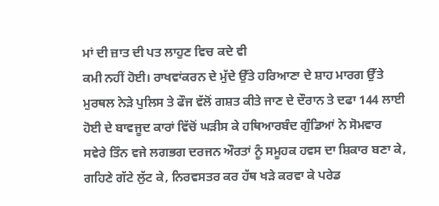ਮਾਂ ਦੀ ਜ਼ਾਤ ਦੀ ਪਤ ਲਾਹੁਣ ਵਿਚ ਕਦੇ ਵੀ
ਕਮੀ ਨਹੀਂ ਹੋਈ। ਰਾਖਵਾਂਕਰਨ ਦੇ ਮੁੱਦੇ ਉੱਤੇ ਹਰਿਆਣਾ ਦੇ ਸ਼ਾਹ ਮਾਰਗ ਉੱਤੇ
ਮੁਰਥਲ ਨੇੜੇ ਪੁਲਿਸ ਤੇ ਫੌਜ ਵੱਲੋਂ ਗਸ਼ਤ ਕੀਤੇ ਜਾਣ ਦੇ ਦੌਰਾਨ ਤੇ ਦਫਾ 144 ਲਾਈ
ਹੋਈ ਦੇ ਬਾਵਜੂਦ ਕਾਰਾਂ ਵਿੱਚੋਂ ਘੜੀਸ ਕੇ ਹਥਿਆਰਬੰਦ ਗੁੰਡਿਆਂ ਨੇ ਸੋਮਵਾਰ
ਸਵੇਰੇ ਤਿੰਨ ਵਜੇ ਲਗਭਗ ਦਰਜਨ ਔਰਤਾਂ ਨੂੰ ਸਮੂਹਕ ਹਵਸ ਦਾ ਸ਼ਿਕਾਰ ਬਣਾ ਕੇ,
ਗਹਿਣੇ ਗੱਟੇ ਲੁੱਟ ਕੇ, ਨਿਰਵਸਤਰ ਕਰ ਹੱਥ ਖੜੇ ਕਰਵਾ ਕੇ ਪਰੇਡ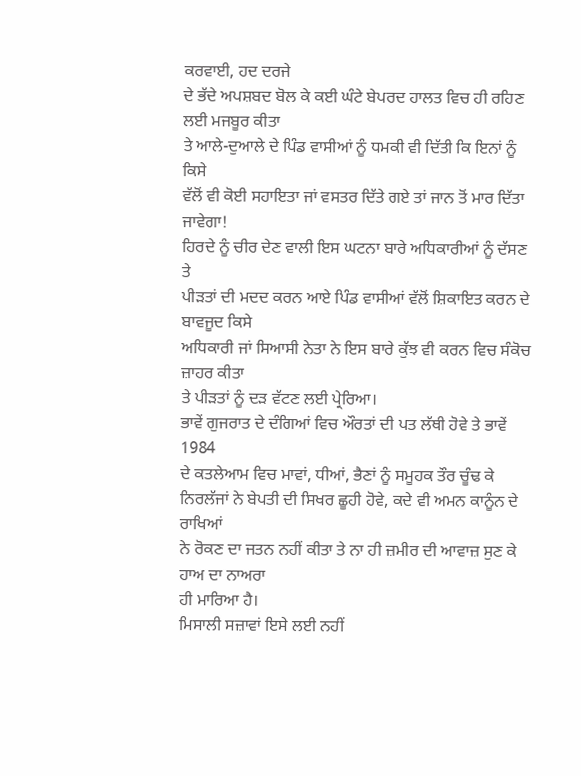ਕਰਵਾਈ, ਹਦ ਦਰਜੇ
ਦੇ ਭੱਦੇ ਅਪਸ਼ਬਦ ਬੋਲ ਕੇ ਕਈ ਘੰਟੇ ਬੇਪਰਦ ਹਾਲਤ ਵਿਚ ਹੀ ਰਹਿਣ ਲਈ ਮਜਬੂਰ ਕੀਤਾ
ਤੇ ਆਲੇ-ਦੁਆਲੇ ਦੇ ਪਿੰਡ ਵਾਸੀਆਂ ਨੂੰ ਧਮਕੀ ਵੀ ਦਿੱਤੀ ਕਿ ਇਨਾਂ ਨੂੰ ਕਿਸੇ
ਵੱਲੋਂ ਵੀ ਕੋਈ ਸਹਾਇਤਾ ਜਾਂ ਵਸਤਰ ਦਿੱਤੇ ਗਏ ਤਾਂ ਜਾਨ ਤੋਂ ਮਾਰ ਦਿੱਤਾ
ਜਾਵੇਗਾ!
ਹਿਰਦੇ ਨੂੰ ਚੀਰ ਦੇਣ ਵਾਲੀ ਇਸ ਘਟਨਾ ਬਾਰੇ ਅਧਿਕਾਰੀਆਂ ਨੂੰ ਦੱਸਣ ਤੇ
ਪੀੜਤਾਂ ਦੀ ਮਦਦ ਕਰਨ ਆਏ ਪਿੰਡ ਵਾਸੀਆਂ ਵੱਲੋਂ ਸ਼ਿਕਾਇਤ ਕਰਨ ਦੇ ਬਾਵਜੂਦ ਕਿਸੇ
ਅਧਿਕਾਰੀ ਜਾਂ ਸਿਆਸੀ ਨੇਤਾ ਨੇ ਇਸ ਬਾਰੇ ਕੁੱਝ ਵੀ ਕਰਨ ਵਿਚ ਸੰਕੋਚ ਜ਼ਾਹਰ ਕੀਤਾ
ਤੇ ਪੀੜਤਾਂ ਨੂੰ ਦੜ ਵੱਟਣ ਲਈ ਪ੍ਰੇਰਿਆ।
ਭਾਵੇਂ ਗੁਜਰਾਤ ਦੇ ਦੰਗਿਆਂ ਵਿਚ ਔਰਤਾਂ ਦੀ ਪਤ ਲੱਥੀ ਹੋਵੇ ਤੇ ਭਾਵੇਂ 1984
ਦੇ ਕਤਲੇਆਮ ਵਿਚ ਮਾਵਾਂ, ਧੀਆਂ, ਭੈਣਾਂ ਨੂੰ ਸਮੂਹਕ ਤੌਰ ਚੂੰਢ ਕੇ
ਨਿਰਲੱਜਾਂ ਨੇ ਬੇਪਤੀ ਦੀ ਸਿਖਰ ਛੂਹੀ ਹੋਵੇ, ਕਦੇ ਵੀ ਅਮਨ ਕਾਨੂੰਨ ਦੇ ਰਾਖਿਆਂ
ਨੇ ਰੋਕਣ ਦਾ ਜਤਨ ਨਹੀਂ ਕੀਤਾ ਤੇ ਨਾ ਹੀ ਜ਼ਮੀਰ ਦੀ ਆਵਾਜ਼ ਸੁਣ ਕੇ ਹਾਅ ਦਾ ਨਾਅਰਾ
ਹੀ ਮਾਰਿਆ ਹੈ।
ਮਿਸਾਲੀ ਸਜ਼ਾਵਾਂ ਇਸੇ ਲਈ ਨਹੀਂ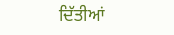ਦਿੱਤੀਆਂ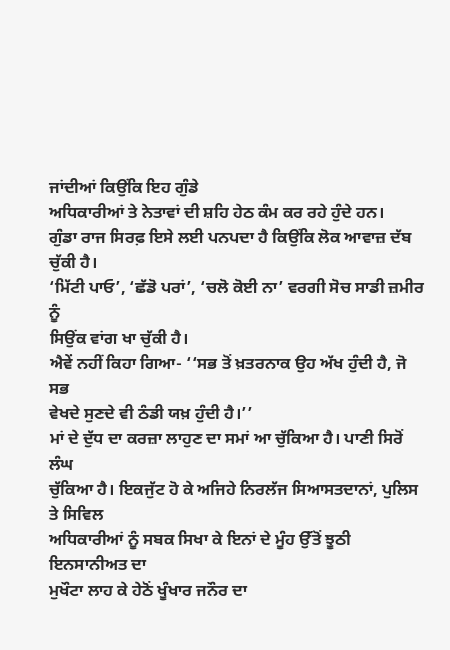ਜਾਂਦੀਆਂ ਕਿਉਂਕਿ ਇਹ ਗੁੰਡੇ
ਅਧਿਕਾਰੀਆਂ ਤੇ ਨੇਤਾਵਾਂ ਦੀ ਸ਼ਹਿ ਹੇਠ ਕੰਮ ਕਰ ਰਹੇ ਹੁੰਦੇ ਹਨ।
ਗੁੰਡਾ ਰਾਜ ਸਿਰਫ਼ ਇਸੇ ਲਈ ਪਨਪਦਾ ਹੈ ਕਿਉਂਕਿ ਲੋਕ ਆਵਾਜ਼ ਦੱਬ ਚੁੱਕੀ ਹੈ।
‘ਮਿੱਟੀ ਪਾਓ’, ‘ਛੱਡੋ ਪਰਾਂ’, ‘ਚਲੋ ਕੋਈ ਨਾ’ ਵਰਗੀ ਸੋਚ ਸਾਡੀ ਜ਼ਮੀਰ ਨੂੰ
ਸਿਉਂਕ ਵਾਂਗ ਖਾ ਚੁੱਕੀ ਹੈ।
ਐਵੇਂ ਨਹੀਂ ਕਿਹਾ ਗਿਆ- ‘‘ਸਭ ਤੋਂ ਖ਼ਤਰਨਾਕ ਉਹ ਅੱਖ ਹੁੰਦੀ ਹੈ, ਜੋ ਸਭ
ਵੇਖਦੇ ਸੁਣਦੇ ਵੀ ਠੰਡੀ ਯਖ਼ ਹੁੰਦੀ ਹੈ।’’
ਮਾਂ ਦੇ ਦੁੱਧ ਦਾ ਕਰਜ਼ਾ ਲਾਹੁਣ ਦਾ ਸਮਾਂ ਆ ਚੁੱਕਿਆ ਹੈ। ਪਾਣੀ ਸਿਰੋਂ ਲੰਘ
ਚੁੱਕਿਆ ਹੈ। ਇਕਜੁੱਟ ਹੋ ਕੇ ਅਜਿਹੇ ਨਿਰਲੱਜ ਸਿਆਸਤਦਾਨਾਂ, ਪੁਲਿਸ ਤੇ ਸਿਵਿਲ
ਅਧਿਕਾਰੀਆਂ ਨੂੰ ਸਬਕ ਸਿਖਾ ਕੇ ਇਨਾਂ ਦੇ ਮੂੰਹ ਉੱਤੋਂ ਝੂਠੀ ਇਨਸਾਨੀਅਤ ਦਾ
ਮੁਖੌਟਾ ਲਾਹ ਕੇ ਹੇਠੋਂ ਖੂੰਖਾਰ ਜਨੌਰ ਦਾ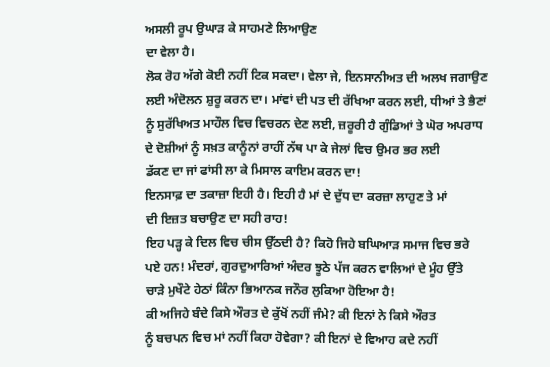ਅਸਲੀ ਰੂਪ ਉਘਾੜ ਕੇ ਸਾਹਮਣੇ ਲਿਆਉਣ
ਦਾ ਵੇਲਾ ਹੈ।
ਲੋਕ ਰੋਹ ਅੱਗੇ ਕੋਈ ਨਹੀਂ ਟਿਕ ਸਕਦਾ। ਵੇਲਾ ਜੇ, ਇਨਸਾਨੀਅਤ ਦੀ ਅਲਖ ਜਗਾਉਣ
ਲਈ ਅੰਦੋਲਨ ਸ਼ੁਰੂ ਕਰਨ ਦਾ। ਮਾਂਵਾਂ ਦੀ ਪਤ ਦੀ ਰੱਖਿਆ ਕਰਨ ਲਈ, ਧੀਆਂ ਤੇ ਭੈਣਾਂ
ਨੂੰ ਸੁਰੱਖਿਅਤ ਮਾਹੌਲ ਵਿਚ ਵਿਚਰਨ ਦੇਣ ਲਈ, ਜ਼ਰੂਰੀ ਹੈ ਗੁੰਡਿਆਂ ਤੇ ਘੋਰ ਅਪਰਾਧ
ਦੇ ਦੋਸ਼ੀਆਂ ਨੂੰ ਸਖ਼ਤ ਕਾਨੂੰਨਾਂ ਰਾਹੀਂ ਨੱਥ ਪਾ ਕੇ ਜੇਲਾਂ ਵਿਚ ਉਮਰ ਭਰ ਲਈ
ਡੱਕਣ ਦਾ ਜਾਂ ਫਾਂਸੀ ਲਾ ਕੇ ਮਿਸਾਲ ਕਾਇਮ ਕਰਨ ਦਾ!
ਇਨਸਾਫ਼ ਦਾ ਤਕਾਜ਼ਾ ਇਹੀ ਹੈ। ਇਹੀ ਹੈ ਮਾਂ ਦੇ ਦੁੱਧ ਦਾ ਕਰਜ਼ਾ ਲਾਹੁਣ ਤੇ ਮਾਂ
ਦੀ ਇਜ਼ਤ ਬਚਾਉਣ ਦਾ ਸਹੀ ਰਾਹ!
ਇਹ ਪੜ੍ਹ ਕੇ ਦਿਲ ਵਿਚ ਚੀਸ ਉੱਠਦੀ ਹੈ? ਕਿਹੋ ਜਿਹੇ ਬਘਿਆੜ ਸਮਾਜ ਵਿਚ ਭਰੇ
ਪਏ ਹਨ! ਮੰਦਰਾਂ, ਗੁਰਦੁਆਰਿਆਂ ਅੰਦਰ ਝੂਠੇ ਪੱਜ ਕਰਨ ਵਾਲਿਆਂ ਦੇ ਮੂੰਹ ਉੱਤੇ
ਚਾੜੇ ਮੁਖੌਟੇ ਹੇਠਾਂ ਕਿੰਨਾ ਭਿਆਨਕ ਜਨੌਰ ਲੁਕਿਆ ਹੋਇਆ ਹੈ!
ਕੀ ਅਜਿਹੇ ਬੰਦੇ ਕਿਸੇ ਔਰਤ ਦੇ ਕੁੱਖੋਂ ਨਹੀਂ ਜੰਮੇ? ਕੀ ਇਨਾਂ ਨੇ ਕਿਸੇ ਔਰਤ
ਨੂੰ ਬਚਪਨ ਵਿਚ ਮਾਂ ਨਹੀਂ ਕਿਹਾ ਹੋਵੇਗਾ? ਕੀ ਇਨਾਂ ਦੇ ਵਿਆਹ ਕਦੇ ਨਹੀਂ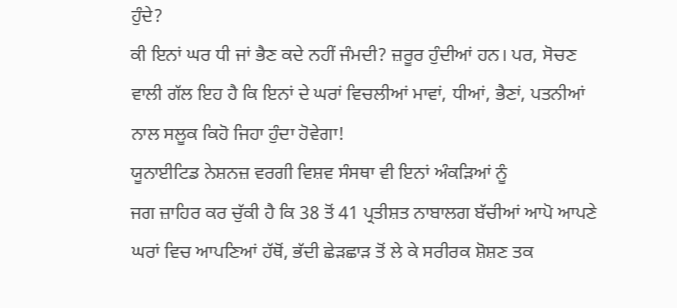ਹੁੰਦੇ?
ਕੀ ਇਨਾਂ ਘਰ ਧੀ ਜਾਂ ਭੈਣ ਕਦੇ ਨਹੀਂ ਜੰਮਦੀ? ਜ਼ਰੂਰ ਹੁੰਦੀਆਂ ਹਨ। ਪਰ, ਸੋਚਣ
ਵਾਲੀ ਗੱਲ ਇਹ ਹੈ ਕਿ ਇਨਾਂ ਦੇ ਘਰਾਂ ਵਿਚਲੀਆਂ ਮਾਵਾਂ, ਧੀਆਂ, ਭੈਣਾਂ, ਪਤਨੀਆਂ
ਨਾਲ ਸਲੂਕ ਕਿਹੋ ਜਿਹਾ ਹੁੰਦਾ ਹੋਵੇਗਾ!
ਯੂਨਾਈਟਿਡ ਨੇਸ਼ਨਜ਼ ਵਰਗੀ ਵਿਸ਼ਵ ਸੰਸਥਾ ਵੀ ਇਨਾਂ ਅੰਕੜਿਆਂ ਨੂੰ
ਜਗ ਜ਼ਾਹਿਰ ਕਰ ਚੁੱਕੀ ਹੈ ਕਿ 38 ਤੋਂ 41 ਪ੍ਰਤੀਸ਼ਤ ਨਾਬਾਲਗ ਬੱਚੀਆਂ ਆਪੋ ਆਪਣੇ
ਘਰਾਂ ਵਿਚ ਆਪਣਿਆਂ ਹੱਥੋਂ, ਭੱਦੀ ਛੇੜਛਾੜ ਤੋਂ ਲੇ ਕੇ ਸਰੀਰਕ ਸ਼ੋਸ਼ਣ ਤਕ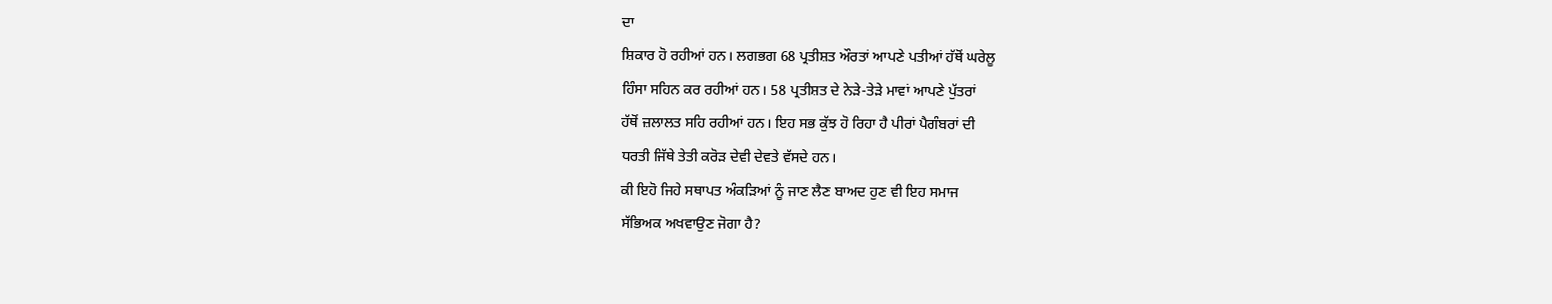ਦਾ
ਸ਼ਿਕਾਰ ਹੋ ਰਹੀਆਂ ਹਨ। ਲਗਭਗ 68 ਪ੍ਰਤੀਸ਼ਤ ਔਰਤਾਂ ਆਪਣੇ ਪਤੀਆਂ ਹੱਥੋਂ ਘਰੇਲੂ
ਹਿੰਸਾ ਸਹਿਨ ਕਰ ਰਹੀਆਂ ਹਨ। 58 ਪ੍ਰਤੀਸ਼ਤ ਦੇ ਨੇੜੇ-ਤੇੜੇ ਮਾਵਾਂ ਆਪਣੇ ਪੁੱਤਰਾਂ
ਹੱਥੋਂ ਜ਼ਲਾਲਤ ਸਹਿ ਰਹੀਆਂ ਹਨ। ਇਹ ਸਭ ਕੁੱਝ ਹੋ ਰਿਹਾ ਹੈ ਪੀਰਾਂ ਪੈਗੰਬਰਾਂ ਦੀ
ਧਰਤੀ ਜਿੱਥੇ ਤੇਤੀ ਕਰੋੜ ਦੇਵੀ ਦੇਵਤੇ ਵੱਸਦੇ ਹਨ।
ਕੀ ਇਹੋ ਜਿਹੇ ਸਥਾਪਤ ਅੰਕੜਿਆਂ ਨੂੰ ਜਾਣ ਲੈਣ ਬਾਅਦ ਹੁਣ ਵੀ ਇਹ ਸਮਾਜ
ਸੱਭਿਅਕ ਅਖਵਾਉਣ ਜੋਗਾ ਹੈ?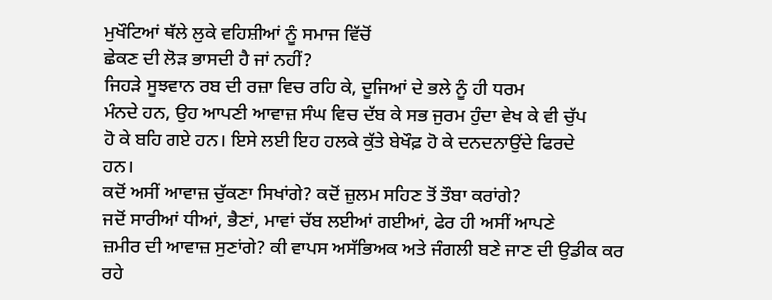ਮੁਖੌਟਿਆਂ ਥੱਲੇ ਲੁਕੇ ਵਹਿਸ਼ੀਆਂ ਨੂੰ ਸਮਾਜ ਵਿੱਚੋਂ
ਛੇਕਣ ਦੀ ਲੋੜ ਭਾਸਦੀ ਹੈ ਜਾਂ ਨਹੀਂ?
ਜਿਹੜੇ ਸੂਝਵਾਨ ਰਬ ਦੀ ਰਜ਼ਾ ਵਿਚ ਰਹਿ ਕੇ, ਦੂਜਿਆਂ ਦੇ ਭਲੇ ਨੂੰ ਹੀ ਧਰਮ
ਮੰਨਦੇ ਹਨ, ਉਹ ਆਪਣੀ ਆਵਾਜ਼ ਸੰਘ ਵਿਚ ਦੱਬ ਕੇ ਸਭ ਜੁਰਮ ਹੁੰਦਾ ਵੇਖ ਕੇ ਵੀ ਚੁੱਪ
ਹੋ ਕੇ ਬਹਿ ਗਏ ਹਨ। ਇਸੇ ਲਈ ਇਹ ਹਲਕੇ ਕੁੱਤੇ ਬੇਖੌਫ਼ ਹੋ ਕੇ ਦਨਦਨਾਉਂਦੇ ਫਿਰਦੇ
ਹਨ।
ਕਦੋਂ ਅਸੀਂ ਆਵਾਜ਼ ਚੁੱਕਣਾ ਸਿਖਾਂਗੇ? ਕਦੋਂ ਜ਼ੁਲਮ ਸਹਿਣ ਤੋਂ ਤੌਬਾ ਕਰਾਂਗੇ?
ਜਦੋਂ ਸਾਰੀਆਂ ਧੀਆਂ, ਭੈਣਾਂ, ਮਾਵਾਂ ਚੱਬ ਲਈਆਂ ਗਈਆਂ, ਫੇਰ ਹੀ ਅਸੀਂ ਆਪਣੇ
ਜ਼ਮੀਰ ਦੀ ਆਵਾਜ਼ ਸੁਣਾਂਗੇ? ਕੀ ਵਾਪਸ ਅਸੱਭਿਅਕ ਅਤੇ ਜੰਗਲੀ ਬਣੇ ਜਾਣ ਦੀ ਉਡੀਕ ਕਰ
ਰਹੇ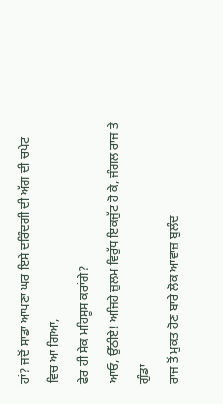ਹਾਂ? ਜਦੋਂ ਸਾਡਾ ਆਪਣਾ ਘਰ ਇਸੇ ਦਰਿੰਦਗੀ ਦੀ ਅੱਗ ਦੀ ਚਪੇਟ ਵਿਚ ਆ ਗਿਆ,
ਫੇਰ ਹੀ ਸੇਕ ਮਹਿਸੂਸ ਕਰਾਂਗੇ?
ਆਓ, ਉੱਠੀਏ! ਅਜਿਹੇ ਜ਼ੁਲਮ ਵਿਰੁੱਧ ਇਕਜੁੱਟ ਹੋ ਕੇ, ਜੰਗਲ ਰਾਜ ਤੇ ਗੁੰਡਾ
ਰਾਜ ਤੋਂ ਮੁਕਤ ਹੋਣ ਬਾਰੇ ਲੋਕ ਆਵਾਜ਼ ਬੁਲੰਦ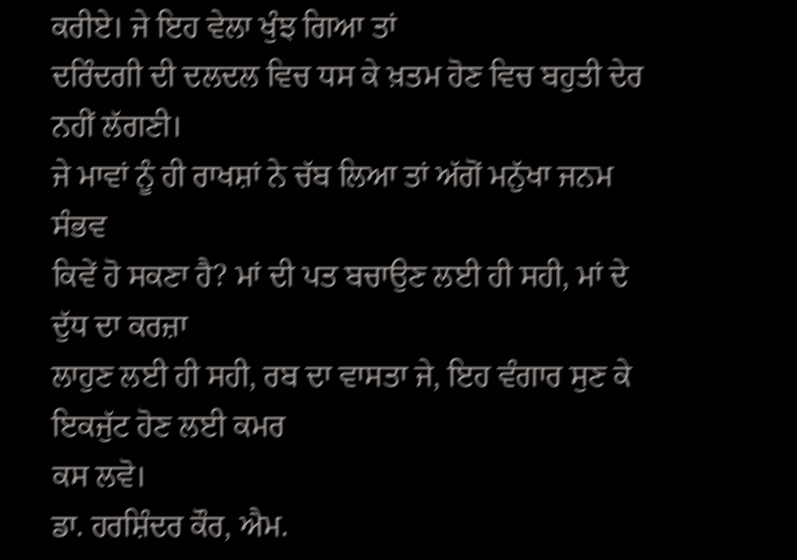ਕਰੀਏ। ਜੇ ਇਹ ਵੇਲਾ ਖੁੰਝ ਗਿਆ ਤਾਂ
ਦਰਿੰਦਗੀ ਦੀ ਦਲਦਲ ਵਿਚ ਧਸ ਕੇ ਖ਼ਤਮ ਹੋਣ ਵਿਚ ਬਹੁਤੀ ਦੇਰ ਨਹੀਂ ਲੱਗਣੀ।
ਜੇ ਮਾਵਾਂ ਨੂੰ ਹੀ ਰਾਖਸ਼ਾਂ ਨੇ ਚੱਬ ਲਿਆ ਤਾਂ ਅੱਗੋਂ ਮਨੁੱਖਾ ਜਨਮ ਸੰਭਵ
ਕਿਵੇਂ ਹੋ ਸਕਣਾ ਹੈ? ਮਾਂ ਦੀ ਪਤ ਬਚਾਉਣ ਲਈ ਹੀ ਸਹੀ, ਮਾਂ ਦੇ ਦੁੱਧ ਦਾ ਕਰਜ਼ਾ
ਲਾਹੁਣ ਲਈ ਹੀ ਸਹੀ, ਰਬ ਦਾ ਵਾਸਤਾ ਜੇ, ਇਹ ਵੰਗਾਰ ਸੁਣ ਕੇ ਇਕਜੁੱਟ ਹੋਣ ਲਈ ਕਮਰ
ਕਸ ਲਵੋ।
ਡਾ. ਹਰਸ਼ਿੰਦਰ ਕੌਰ, ਐਮ.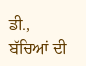ਡੀ.,
ਬੱਚਿਆਂ ਦੀ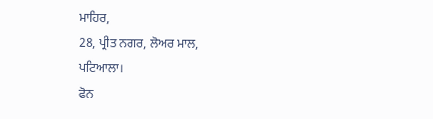ਮਾਹਿਰ,
28, ਪ੍ਰੀਤ ਨਗਰ, ਲੋਅਰ ਮਾਲ,
ਪਟਿਆਲਾ।
ਫੋਨ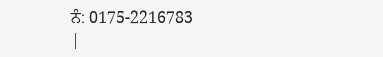ਨੰ: 0175-2216783
|